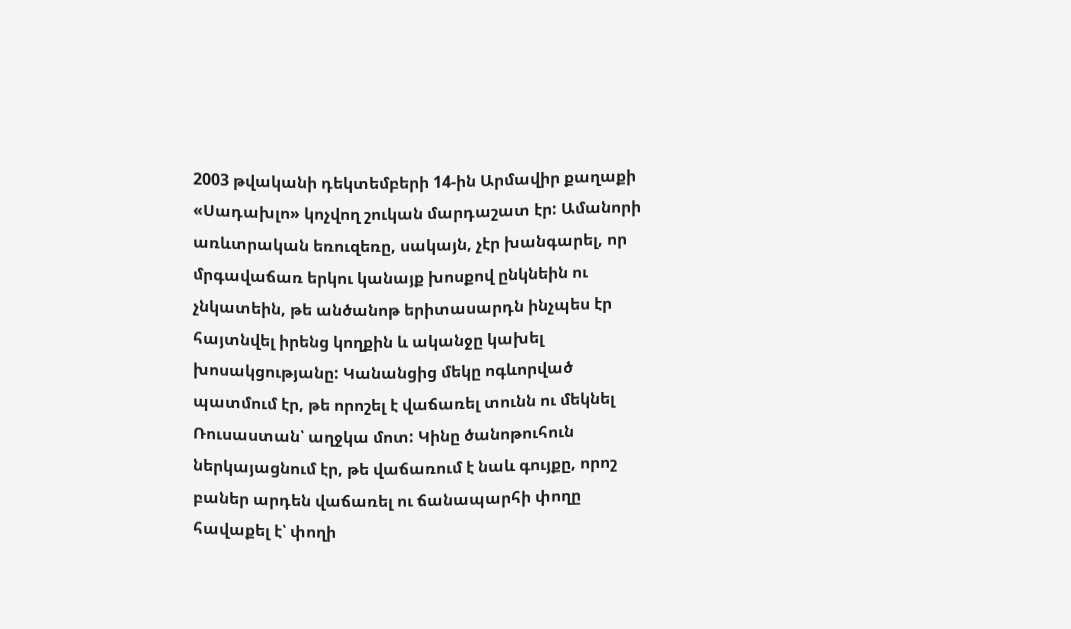2003 թվականի դեկտեմբերի 14-ին Արմավիր քաղաքի «Սադախլո» կոչվող շուկան մարդաշատ էր: Ամանորի առևտրական եռուզեռը, սակայն, չէր խանգարել, որ մրգավաճառ երկու կանայք խոսքով ընկնեին ու չնկատեին, թե անծանոթ երիտասարդն ինչպես էր հայտնվել իրենց կողքին և ականջը կախել խոսակցությանը: Կանանցից մեկը ոգևորված պատմում էր, թե որոշել է վաճառել տունն ու մեկնել Ռուսաստան՝ աղջկա մոտ: Կինը ծանոթուհուն ներկայացնում էր, թե վաճառում է նաև գույքը, որոշ բաներ արդեն վաճառել ու ճանապարհի փողը հավաքել է՝ փողի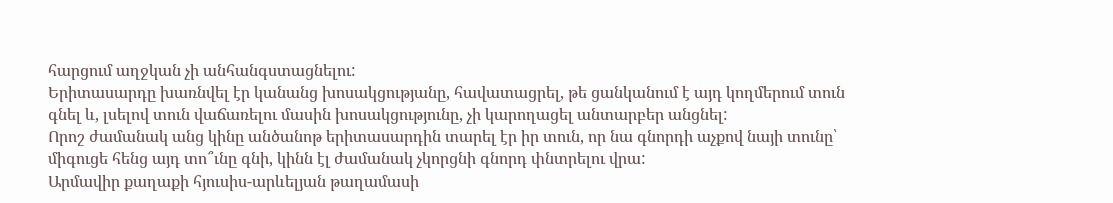հարցում աղջկան չի անհանգստացնելու:
Երիտասարդը խառնվել էր կանանց խոսակցությանը, հավատացրել, թե ցանկանում է այդ կողմերում տուն գնել և, լսելով տուն վաճառելու մասին խոսակցությունը, չի կարողացել անտարբեր անցնել:
Որոշ ժամանակ անց կինը անծանոթ երիտասարդին տարել էր իր տուն, որ նա գնորդի աչքով նայի տունը՝ միգուցե հենց այդ տո՞ւնը գնի, կինն էլ ժամանակ չկորցնի գնորդ փնտրելու վրա:
Արմավիր քաղաքի հյուսիս-արևելյան թաղամասի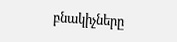բնակիչները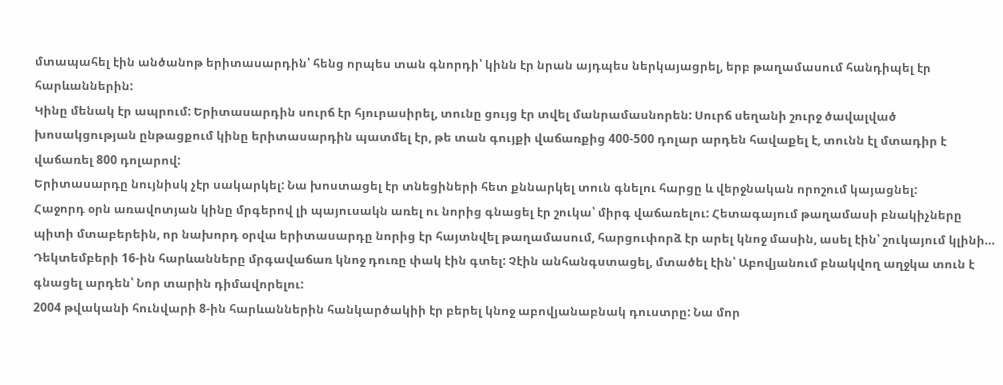մտապահել էին անծանոթ երիտասարդին՝ հենց որպես տան գնորդի՝ կինն էր նրան այդպես ներկայացրել, երբ թաղամասում հանդիպել էր հարևաններին:
Կինը մենակ էր ապրում: Երիտասարդին սուրճ էր հյուրասիրել, տունը ցույց էր տվել մանրամասնորեն: Սուրճ սեղանի շուրջ ծավալված խոսակցության ընթացքում կինը երիտասարդին պատմել էր, թե տան գույքի վաճառքից 400-500 դոլար արդեն հավաքել է, տունն էլ մտադիր է վաճառել 800 դոլարով:
Երիտասարդը նույնիսկ չէր սակարկել: Նա խոստացել էր տնեցիների հետ քննարկել տուն գնելու հարցը և վերջնական որոշում կայացնել:
Հաջորդ օրն առավոտյան կինը մրգերով լի պայուսակն առել ու նորից գնացել էր շուկա՝ միրգ վաճառելու: Հետագայում թաղամասի բնակիչները պիտի մտաբերեին, որ նախորդ օրվա երիտասարդը նորից էր հայտնվել թաղամասում, հարցուփորձ էր արել կնոջ մասին, ասել էին՝ շուկայում կլինի…
Դեկտեմբերի 16-ին հարևանները մրգավաճառ կնոջ դուռը փակ էին գտել: Չէին անհանգստացել, մտածել էին՝ Աբովյանում բնակվող աղջկա տուն է գնացել արդեն՝ Նոր տարին դիմավորելու:
2004 թվականի հունվարի 8-ին հարևաններին հանկարծակիի էր բերել կնոջ աբովյանաբնակ դուստրը: Նա մոր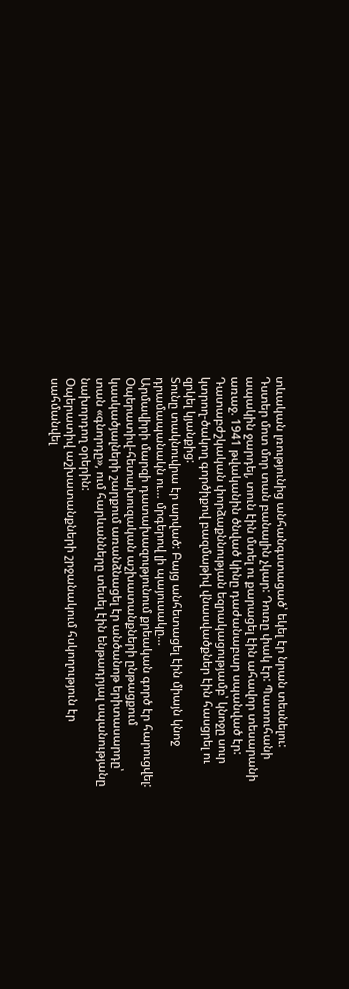տևական լռությունից անհանգստացած՝ եկել էր նրան տեսնելու:
Դստեր մոտ մոր տան բանալին չկար: Դուռը փակ էր: Պատուհանի ապակին ջարդել, տուն էին մտել ու քարացել էին ահավոր տեսարանի առաջ. 1941 թվականին ծնված կինը դաժանաբար սպանված էր: Դատաբժշկական փորձաքննության եզրակացությամբ՝ կնոջը սուր կտրող-ծակող գործիքով բազմաթիվ վնասվածքներ էին հասցրել ու զրկել կյանքից:
Տունը տակնուվրա էր արված: Բայց անհետացել էին միայն կնոջ դրամապանակն ու… մրգերով լի պայուսակը…
Արմավիրի մարզի դատախազությունում քրեական գործ էր հարուցվել: Օպերատիվ-հետախուզական աշխատանքների ընթացքում կասկածյալների շարքում առանձնացել էր անծանոթ երիտասարդը՝ տան «գնորդը», ում հարևանները տեսել էին ենթադրյալ սպանությանը նախորդող օրերին:
Օպերատիվ աշխատանքների շրջանակում հսկողություն էր սահմանվել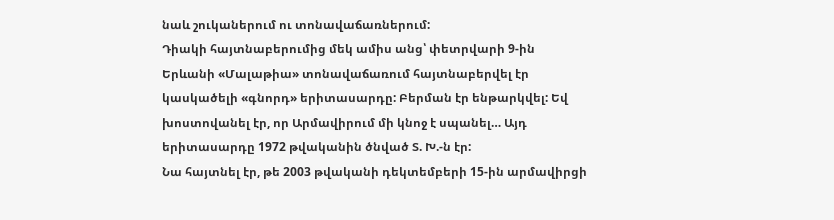նաև շուկաներում ու տոնավաճառներում:
Դիակի հայտնաբերումից մեկ ամիս անց՝ փետրվարի 9-ին Երևանի «Մալաթիա» տոնավաճառում հայտնաբերվել էր կասկածելի «գնորդ» երիտասարդը: Բերման էր ենթարկվել: Եվ խոստովանել էր, որ Արմավիրում մի կնոջ է սպանել… Այդ երիտասարդը 1972 թվականին ծնված Տ. Խ.-ն էր:
Նա հայտնել էր, թե 2003 թվականի դեկտեմբերի 15-ին արմավիրցի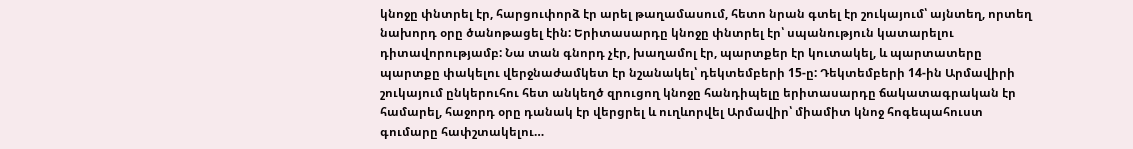կնոջը փնտրել էր, հարցուփորձ էր արել թաղամասում, հետո նրան գտել էր շուկայում՝ այնտեղ, որտեղ նախորդ օրը ծանոթացել էին: Երիտասարդը կնոջը փնտրել էր՝ սպանություն կատարելու դիտավորությամբ: Նա տան գնորդ չէր, խաղամոլ էր, պարտքեր էր կուտակել, և պարտատերը պարտքը փակելու վերջնաժամկետ էր նշանակել՝ դեկտեմբերի 15-ը: Դեկտեմբերի 14-ին Արմավիրի շուկայում ընկերուհու հետ անկեղծ զրուցող կնոջը հանդիպելը երիտասարդը ճակատագրական էր համարել, հաջորդ օրը դանակ էր վերցրել և ուղևորվել Արմավիր՝ միամիտ կնոջ հոգեպահուստ գումարը հափշտակելու…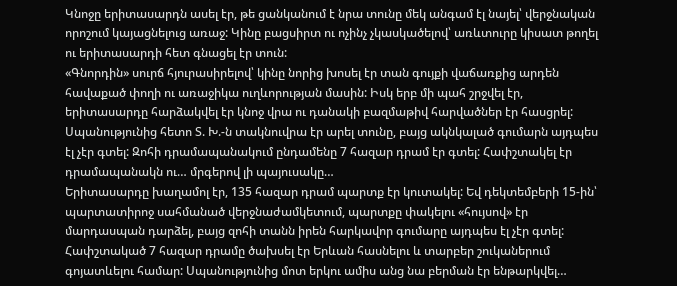Կնոջը երիտասարդն ասել էր, թե ցանկանում է նրա տունը մեկ անգամ էլ նայել՝ վերջնական որոշում կայացնելուց առաջ: Կինը բացսիրտ ու ոչինչ չկասկածելով՝ առևտուրը կիսատ թողել ու երիտասարդի հետ գնացել էր տուն:
«Գնորդին» սուրճ հյուրասիրելով՝ կինը նորից խոսել էր տան գույքի վաճառքից արդեն հավաքած փողի ու առաջիկա ուղևորության մասին: Իսկ երբ մի պահ շրջվել էր, երիտասարդը հարձակվել էր կնոջ վրա ու դանակի բազմաթիվ հարվածներ էր հասցրել:
Սպանությունից հետո Տ. Խ.-ն տակնուվրա էր արել տունը, բայց ակնկալած գումարն այդպես էլ չէր գտել: Զոհի դրամապանակում ընդամենը 7 հազար դրամ էր գտել: Հափշտակել էր դրամապանակն ու… մրգերով լի պայուսակը…
Երիտասարդը խաղամոլ էր, 135 հազար դրամ պարտք էր կուտակել: Եվ դեկտեմբերի 15-ին՝ պարտատիրոջ սահմանած վերջնաժամկետում, պարտքը փակելու «հույսով» էր մարդասպան դարձել, բայց զոհի տանն իրեն հարկավոր գումարը այդպես էլ չէր գտել: Հափշտակած 7 հազար դրամը ծախսել էր Երևան հասնելու և տարբեր շուկաներում գոյատևելու համար: Սպանությունից մոտ երկու ամիս անց նա բերման էր ենթարկվել…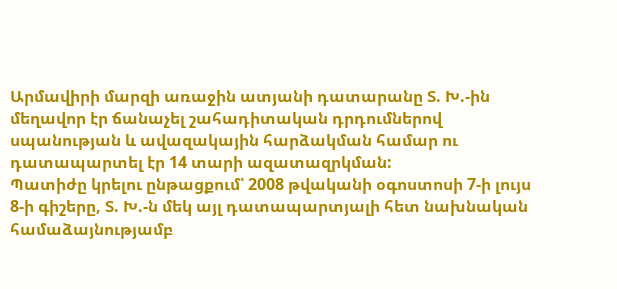Արմավիրի մարզի առաջին ատյանի դատարանը Տ. Խ.-ին մեղավոր էր ճանաչել շահադիտական դրդումներով սպանության և ավազակային հարձակման համար ու դատապարտել էր 14 տարի ազատազրկման:
Պատիժը կրելու ընթացքում՝ 2008 թվականի օգոստոսի 7-ի լույս 8-ի գիշերը, Տ. Խ.-ն մեկ այլ դատապարտյալի հետ նախնական համաձայնությամբ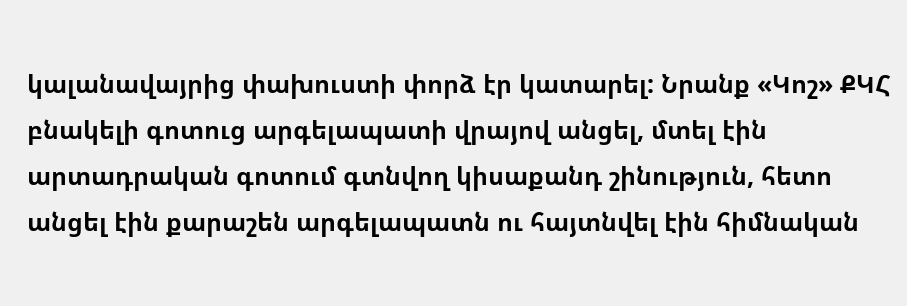կալանավայրից փախուստի փորձ էր կատարել: Նրանք «Կոշ» ՔԿՀ բնակելի գոտուց արգելապատի վրայով անցել, մտել էին արտադրական գոտում գտնվող կիսաքանդ շինություն, հետո անցել էին քարաշեն արգելապատն ու հայտնվել էին հիմնական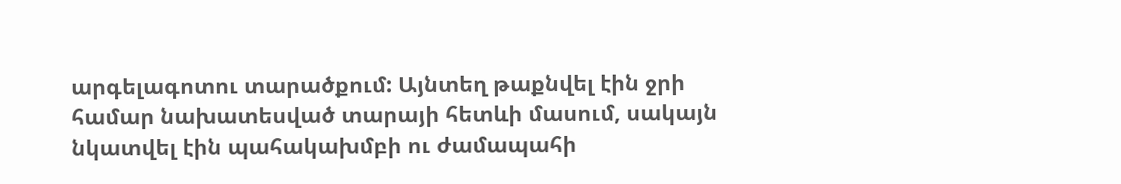արգելագոտու տարածքում: Այնտեղ թաքնվել էին ջրի համար նախատեսված տարայի հետևի մասում, սակայն նկատվել էին պահակախմբի ու ժամապահի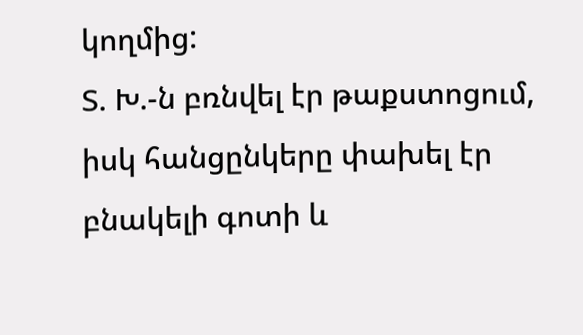կողմից:
Տ. Խ.-ն բռնվել էր թաքստոցում, իսկ հանցընկերը փախել էր բնակելի գոտի և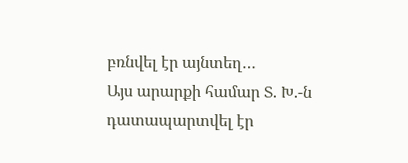բռնվել էր այնտեղ…
Այս արարքի համար Տ. Խ.-ն դատապարտվել էր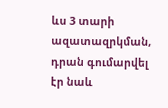ևս 3 տարի ազատազրկման, դրան գումարվել էր նաև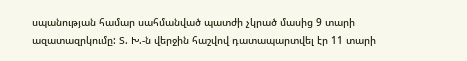սպանության համար սահմանված պատժի չկրած մասից 9 տարի ազատազրկումը: Տ. Խ.-ն վերջին հաշվով դատապարտվել էր 11 տարի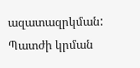ազատազրկման: Պատժի կրման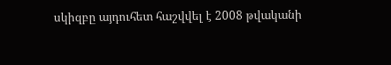սկիզբը այդուհետ հաշվվել է 2008 թվականի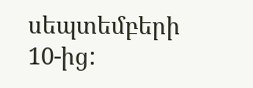սեպտեմբերի 10-ից: